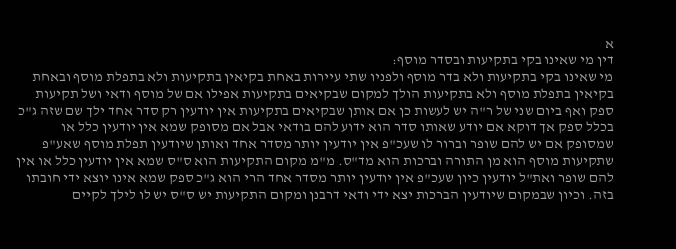א
דין מי שאינו בקי בתקיעות ובסדר מוסף:
מי שאינו בקי בתקיעות ולא בדר מוסף ולפניו שתי עיירות באחת בקיאין בתקיעות ולא בתפלת מוסף ובאחת בקיאין בתפלת מוסף ולא בתקיעות הולך למקום שבקיאים בתקיעות אפילו אם של מוסף ודאי ושל תקיעות ספק ואף ביום שני של ר"ה יש לעשות כן אם אותן שבקיאים בתקיעות אין יודעין רק סדר אחד ילך שם שזה ג"כ בכלל ספק אך דוקא אם יודע שאותו סדר הוא ידוע להם בודאי אבל אם מסופק שמא אין יודעין כלל או שמסופק אם יש להם שופר וברור לו שעכ"פ אין יודעין יותר מסדר אחד ואותן שיודעין תפלת מוסף שאע"פ שתקיעות מוסף הוא מן התורה וברכות הוא מד"ס. מ"מ מקום התקיעות הוא ס"ס שמא אין יודעין כלל או אין להם שופר ואת"ל יודעין כיון שעכ"פ אין יודעין יותר מסדר אחד הרי הוא ג"כ ספק שמא אינו יוצא ידי חובתו בזה. וכיון שבמקום שיודעין הברכות יצא ידי ודאי דרבנן ומקום התקיעות יש ס"ס יש לו לילך לקיים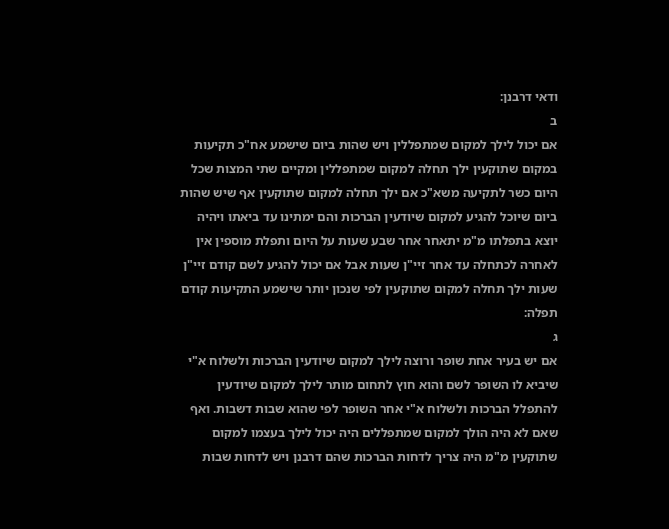ודאי דרבנן:
ב
אם יכול לילך למקום שמתפללין ויש שהות ביום שישמע אח"כ תקיעות במקום שתוקעין ילך תחלה למקום שמתפללין ומקיים שתי המצות שכל היום כשר לתקיעה משא"כ אם ילך תחלה למקום שתוקעין אף שיש שהות ביום שיוכל להגיע למקום שיודעין הברכות והם ימתינו עד ביאתו ויהיה יוצא בתפלתו מ"מ יתאחר אחר שבע שעות על היום ותפלת מוספין אין לאחרה לכתחלה עד אחר זיי"ן שעות אבל אם יכול להגיע לשם קודם זיי"ן שעות ילך תחלה למקום שתוקעין לפי שנכון יותר שישמע התקיעות קודם תפלה:
ג
אם יש בעיר אחת שופר ורוצה לילך למקום שיודעין הברכות ולשלוח א"י שיביא לו השופר לשם והוא חוץ לתחום מותר לילך למקום שיודעין להתפלל הברכות ולשלוח א"י אחר השופר לפי שהוא שבות דשבות. ואף שאם לא היה הולך למקום שמתפללים היה יכול לילך בעצמו למקום שתוקעין מ"מ היה צריך לדחות הברכות שהם דרבנן ויש לדחות שבות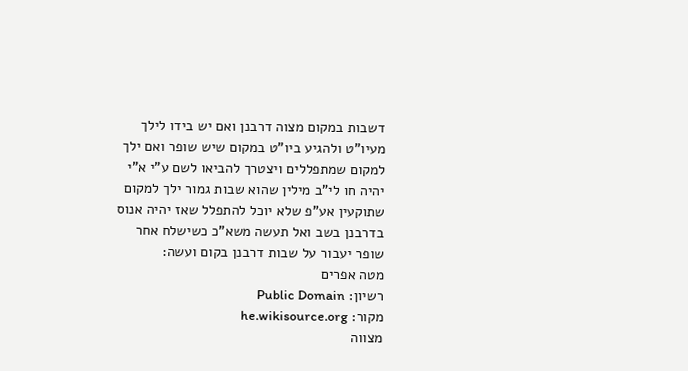דשבות במקום מצוה דרבנן ואם יש בידו לילך מעיו"ט ולהגיע ביו"ט במקום שיש שופר ואם ילך למקום שמתפללים ויצטרך להביאו לשם ע"י א"י יהיה חו לי"ב מילין שהוא שבות גמור ילך למקום שתוקעין אע"פ שלא יוכל להתפלל שאז יהיה אנוס בדרבנן בשב ואל תעשה משא"כ כשישלח אחר שופר יעבור על שבות דרבנן בקום ועשה:
מטה אפרים
רשיון: Public Domain
מקור: he.wikisource.org
מצווה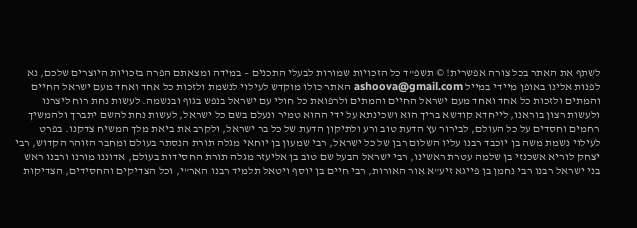לשתף את האתר בכל צורה אפשרית! © תשפ"ד כל הזכויות שמורות לבעלי התכנים – במידה ומצאתם הפרה בזכויות היוצרים שלכם, נא לפנות אלינו באופן מיידי במייל ashoova@gmail.com האתר כולו מוקדש לעילוי לנשמת ולזכות כל אחד ואחד מעם ישראל החיים והמתים ולזכות כל אחד ואחד מעם ישראל החיים והמתים ולרפואת כל חולי עם ישראל בנפש בגוף ובנשמה. לעשות נחת רוח ליצרנו ולעשות רצון בוראנו, לייחדא קודשא בריך הוא ושכינתא על ידי ההוא טמיר ונעלם בשם כל ישראל, לעשות נחת להשם יתברך ולהמשיך רחמים וחסדים על כל העולם, לבירור עץ הדעת טוב ורע ולתיקון הדעת של כל בר ישראל, ולקרב את ביאת מלך המשיח צדקנו. בפרט לעילוי נשמת משה בן יוכבד רבנו עליו השלום רבן של כל ישראל, רבי שמעון בן יוחאי מגלה תורת הנסתר בעולם ומחבר הזוהר הקדוש, רבי יצחק לוריא אשכנזי בן שלמה עטרת ראשינו, רבי ישראל הבעל שם טוב בן אליעזר מגלה תורת החסידות בעולם, אדוננו מורנו ורבנו ראש בני ישראל רבנו רבי נחמן בן פייגא זיע"א אור האורות, רבי חיים בן יוסף ויטאל תלמיד רבנו האר"י, וכל הצדיקים והחסידים, הצדיקות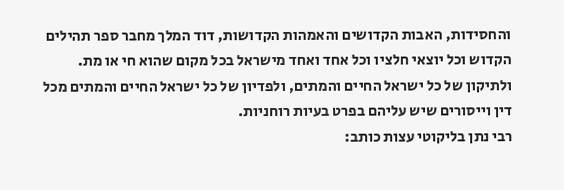והחסידות, האבות הקדושים והאמהות הקדושות, דוד המלך מחבר ספר תהילים הקדוש וכל יוצאי חלציו וכל אחד ואחד מישראל בכל מקום שהוא חי או מת. ולתיקון של כל ישראל החיים והמתים, ולפדיון של כל ישראל החיים והמתים מכל דין וייסורים שיש עליהם בפרט בעיות רוחניות.
רבי נתן בליקוטי עצות כותב: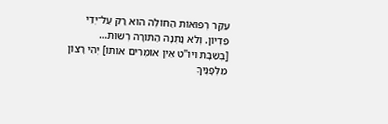עִקַּר רְפוּאוֹת הַחוֹלֶה הוּא רַק עַל־יְדֵי פִּדְיוֹן. וְלֹא נָתְנָה הַתּוֹרָה רְשׁוּת…
[בְּשַׁבָּת ויו"ט אֵין אוֹמְרִים אוֹתוֹ] יְהִי רָצוֹן מִלְּפָנֶיךָ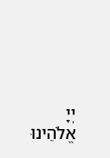יְיָ אֱלֹהֵינוּ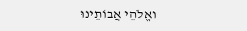ואֱלֹהֵי אֲבוֹתֵינוּ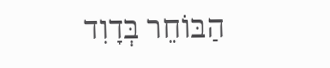הַבּוֹחֵר בְּדָוִד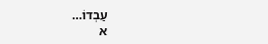עַבְדוֹ…
א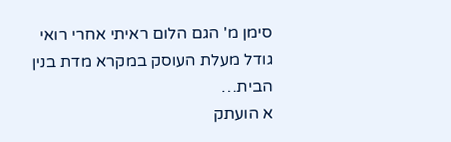סימן מ' הגם הלום ראיתי אחרי רואי גודל מעלת העוסק במקרא מדת בנין הבית…
א הועתק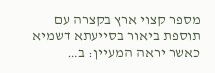מספר קצוי ארץ בקצרה עם תוספת ביאור בסייעתא דשמיא כאשר יראה המעיין: ב…